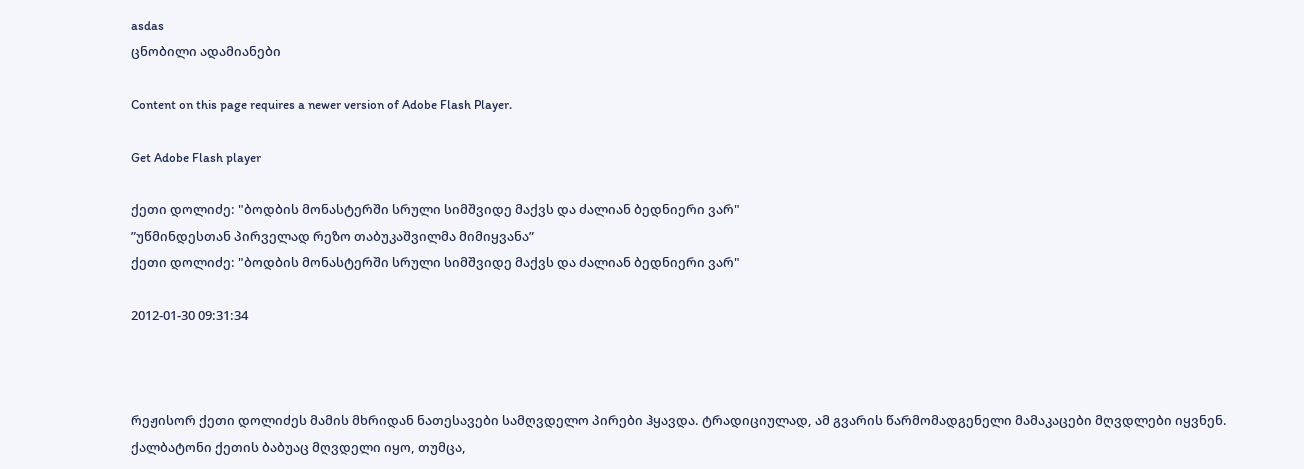asdas
ცნობილი ადამიანები

Content on this page requires a newer version of Adobe Flash Player.

Get Adobe Flash player

ქეთი დოლიძე: "ბოდბის მონასტერში სრული სიმშვიდე მაქვს და ძალიან ბედნიერი ვარ"
”უწმინდესთან პირველად რეზო თაბუკაშვილმა მიმიყვანა”
ქეთი დოლიძე: "ბოდბის მონასტერში სრული სიმშვიდე მაქვს და ძალიან ბედნიერი ვარ"

2012-01-30 09:31:34



რეჟისორ ქეთი დოლიძეს მამის მხრიდან ნათესავები სამღვდელო პირები ჰყავდა. ტრადიციულად, ამ გვარის წარმომადგენელი მამაკაცები მღვდლები იყვნენ. ქალბატონი ქეთის ბაბუაც მღვდელი იყო, თუმცა,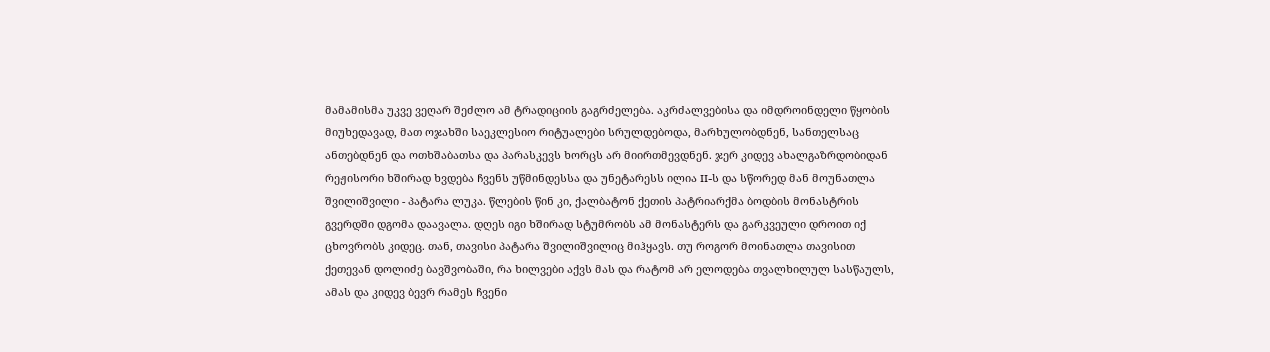მამამისმა უკვე ვეღარ შეძლო ამ ტრადიციის გაგრძელება. აკრძალვებისა და იმდროინდელი წყობის მიუხედავად, მათ ოჯახში საეკლესიო რიტუალები სრულდებოდა, მარხულობდნენ, სანთელსაც ანთებდნენ და ოთხშაბათსა და პარასკევს ხორცს არ მიირთმევდნენ. ჯერ კიდევ ახალგაზრდობიდან რეჟისორი ხშირად ხვდება ჩვენს უწმინდესსა და უნეტარესს ილია II-ს და სწორედ მან მოუნათლა შვილიშვილი - პატარა ლუკა. წლების წინ კი, ქალბატონ ქეთის პატრიარქმა ბოდბის მონასტრის გვერდში დგომა დაავალა. დღეს იგი ხშირად სტუმრობს ამ მონასტერს და გარკვეული დროით იქ ცხოვრობს კიდეც. თან, თავისი პატარა შვილიშვილიც მიჰყავს. თუ როგორ მოინათლა თავისით ქეთევან დოლიძე ბავშვობაში, რა ხილვები აქვს მას და რატომ არ ელოდება თვალხილულ სასწაულს, ამას და კიდევ ბევრ რამეს ჩვენი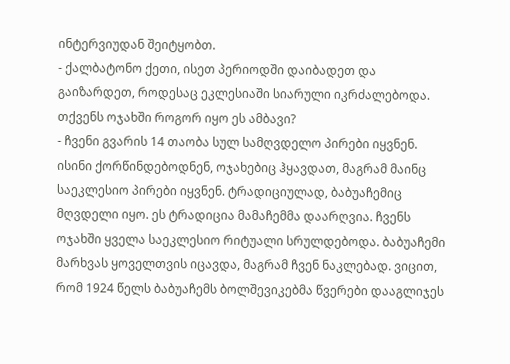ინტერვიუდან შეიტყობთ.
- ქალბატონო ქეთი, ისეთ პერიოდში დაიბადეთ და გაიზარდეთ, როდესაც ეკლესიაში სიარული იკრძალებოდა. თქვენს ოჯახში როგორ იყო ეს ამბავი?
- ჩვენი გვარის 14 თაობა სულ სამღვდელო პირები იყვნენ. ისინი ქორწინდებოდნენ, ოჯახებიც ჰყავდათ, მაგრამ მაინც საეკლესიო პირები იყვნენ. ტრადიციულად, ბაბუაჩემიც მღვდელი იყო. ეს ტრადიცია მამაჩემმა დაარღვია. ჩვენს ოჯახში ყველა საეკლესიო რიტუალი სრულდებოდა. ბაბუაჩემი მარხვას ყოველთვის იცავდა, მაგრამ ჩვენ ნაკლებად. ვიცით, რომ 1924 წელს ბაბუაჩემს ბოლშევიკებმა წვერები დააგლიჯეს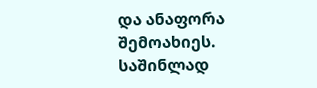და ანაფორა შემოახიეს. საშინლად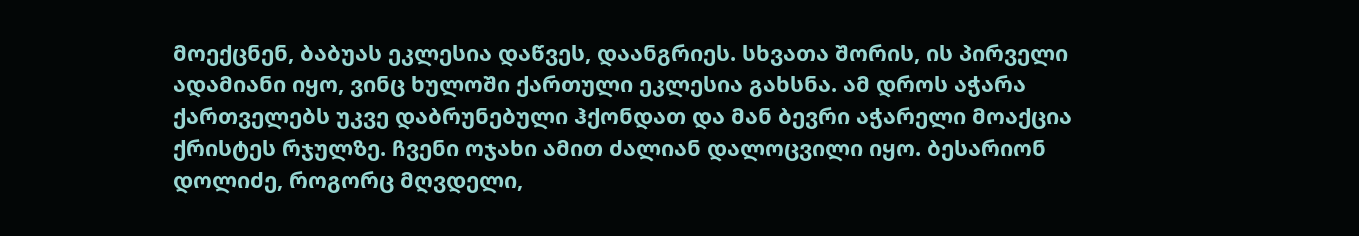მოექცნენ, ბაბუას ეკლესია დაწვეს, დაანგრიეს. სხვათა შორის, ის პირველი ადამიანი იყო, ვინც ხულოში ქართული ეკლესია გახსნა. ამ დროს აჭარა ქართველებს უკვე დაბრუნებული ჰქონდათ და მან ბევრი აჭარელი მოაქცია ქრისტეს რჯულზე. ჩვენი ოჯახი ამით ძალიან დალოცვილი იყო. ბესარიონ დოლიძე, როგორც მღვდელი,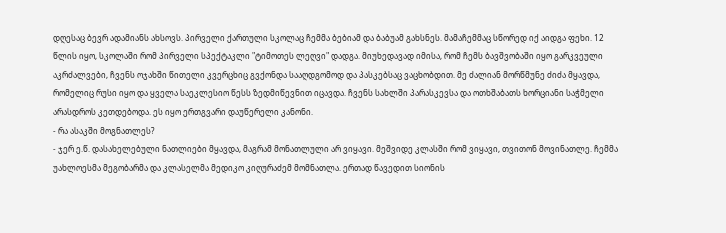დღესაც ბევრ ადამიანს ახსოვს. პირველი ქართული სკოლაც ჩემმა ბებიამ და ბაბუამ გახსნეს. მამაჩემმაც სწორედ იქ აიდგა ფეხი. 12 წლის იყო, სკოლაში რომ პირველი სპექტაკლი "ტიმოთეს ლეღვი" დადგა. მიუხედავად იმისა, რომ ჩემს ბავშვობაში იყო გარკვეული აკრძალვები, ჩვენს ოჯახში წითელი კვერცხიც გვქონდა სააღდგომოდ და პასკებსაც ვაცხობდით. მე ძალიან მორწმუნე ძიძა მყავდა, რომელიც რუსი იყო და ყველა საეკლესიო წესს ზედმიწევნით იცავდა. ჩვენს სახლში პარასკევსა და ოთხშაბათს ხორციანი საჭმელი არასდროს კეთდებოდა. ეს იყო ერთგვარი დაუწერელი კანონი.
- რა ასაკში მოგნათლეს?
- ჯერ ე.წ. დასახელებული ნათლიები მყავდა, მაგრამ მონათლული არ ვიყავი. მეშვიდე კლასში რომ ვიყავი, თვითონ მოვინათლე. ჩემმა უახლოესმა მეგობარმა და კლასელმა მედიკო კიღურაძემ მომნათლა. ერთად წავედით სიონის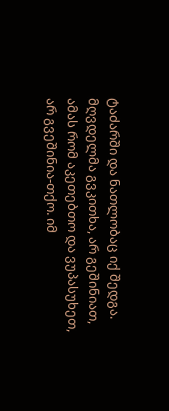ტაძარში და ნათლობაც იქ შედგა. მღვდელმა გვკითხა, არ გეშინიათ, ამას რომ აკეთებთო და ვუპასუხეთ, არ გვეშინია-თქო. იმ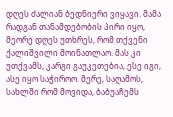დღეს ძალიან ბედნიერი ვიყავი. მამა რადგან თანამდებობის პირი იყო, მეორე დღეს უთხრეს, რომ თქვენი ქალიშვილი მოინათლაო. მას კი უთქვამს, კარგი გაუკეთებია, ესე იგი, ასე იყო საჭიროო. მერე, საღამოს, სახლში რომ მოვიდა, ბაბუაჩემს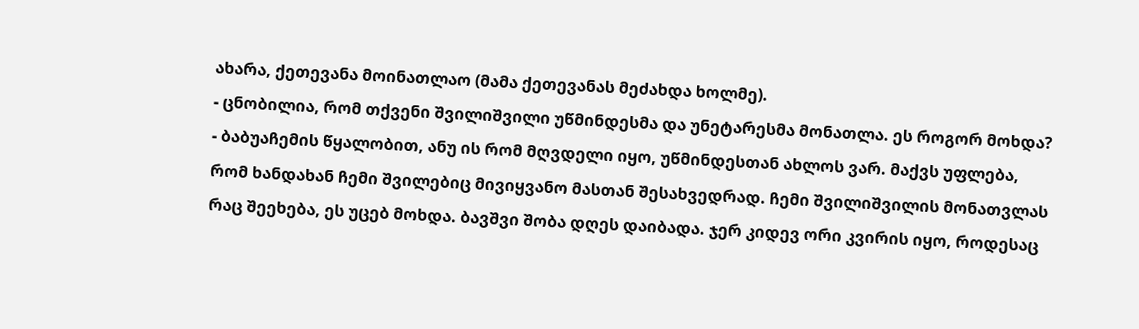ახარა, ქეთევანა მოინათლაო (მამა ქეთევანას მეძახდა ხოლმე).
- ცნობილია, რომ თქვენი შვილიშვილი უწმინდესმა და უნეტარესმა მონათლა. ეს როგორ მოხდა?
- ბაბუაჩემის წყალობით, ანუ ის რომ მღვდელი იყო, უწმინდესთან ახლოს ვარ. მაქვს უფლება, რომ ხანდახან ჩემი შვილებიც მივიყვანო მასთან შესახვედრად. ჩემი შვილიშვილის მონათვლას რაც შეეხება, ეს უცებ მოხდა. ბავშვი შობა დღეს დაიბადა. ჯერ კიდევ ორი კვირის იყო, როდესაც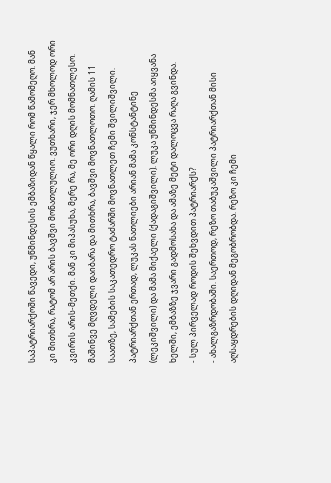საპატრიარქოში წავედი, უწმინდესის ემბაზიდან წყალი რომ წამომეღო. მან კი მითხრა, რატომ არ არის ბავშვი მონათლულიო. ვუთხარი, ჯერ მხოლოდ ორი კვირის არის-მეთქი. მან კი მიპასუხა, მერე რა, მე ორი დღის მომნათლესო. მაშინვე მღვდელი დაიბარა და მითხრა, ბავშვი მოვნათლოთო. ღამის 11 საათზე, სამების საკათედრო ტაძარში მოვნათლეთ ჩემი შვილიშვილი. პატრიარქთან ერთად, ლუკას ნათლიები არიან მამა კონსტანტინე (ლეკიშვილი) და მამა მიქაელი (ქადაგიშვილი). ლუკა უწმინდესმა აიყვანა ხელში, ემბაზზე ჯვარი გადმოსახა და ამაზე მეტი დალოცვა რაღა გვინდა.
- სულ პირველად როდის შეხვდით პატრიარქს?
- ახალგაზრდობაში. საერთოდ, რეზო თაბუკაშვილი პატრიარქთან მისი აღსაყდრების დღიდან მეგობრობდა. რეზო კი ჩემი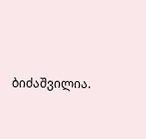ბიძაშვილია.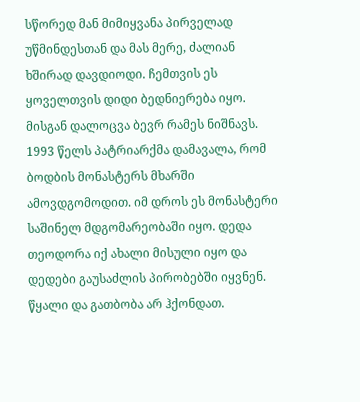სწორედ მან მიმიყვანა პირველად უწმინდესთან და მას მერე, ძალიან ხშირად დავდიოდი. ჩემთვის ეს ყოველთვის დიდი ბედნიერება იყო. მისგან დალოცვა ბევრ რამეს ნიშნავს. 1993 წელს პატრიარქმა დამავალა, რომ ბოდბის მონასტერს მხარში ამოვდგომოდით. იმ დროს ეს მონასტერი საშინელ მდგომარეობაში იყო. დედა თეოდორა იქ ახალი მისული იყო და დედები გაუსაძლის პირობებში იყვნენ. წყალი და გათბობა არ ჰქონდათ.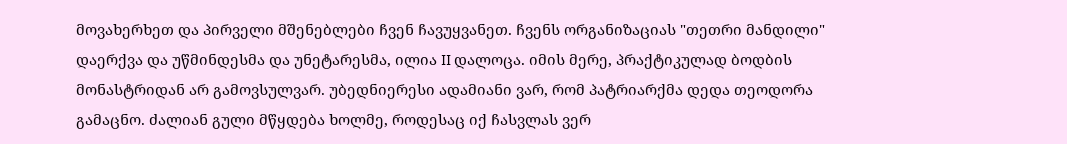მოვახერხეთ და პირველი მშენებლები ჩვენ ჩავუყვანეთ. ჩვენს ორგანიზაციას "თეთრი მანდილი" დაერქვა და უწმინდესმა და უნეტარესმა, ილია II დალოცა. იმის მერე, პრაქტიკულად ბოდბის მონასტრიდან არ გამოვსულვარ. უბედნიერესი ადამიანი ვარ, რომ პატრიარქმა დედა თეოდორა გამაცნო. ძალიან გული მწყდება ხოლმე, როდესაც იქ ჩასვლას ვერ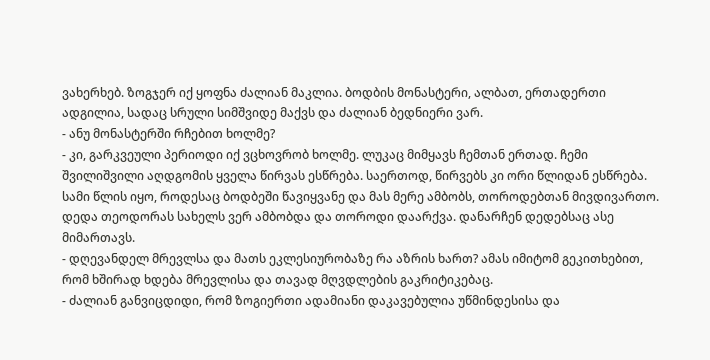ვახერხებ. ზოგჯერ იქ ყოფნა ძალიან მაკლია. ბოდბის მონასტერი, ალბათ, ერთადერთი ადგილია, სადაც სრული სიმშვიდე მაქვს და ძალიან ბედნიერი ვარ.
- ანუ მონასტერში რჩებით ხოლმე?
- კი, გარკვეული პერიოდი იქ ვცხოვრობ ხოლმე. ლუკაც მიმყავს ჩემთან ერთად. ჩემი შვილიშვილი აღდგომის ყველა წირვას ესწრება. საერთოდ, წირვებს კი ორი წლიდან ესწრება. სამი წლის იყო, როდესაც ბოდბეში წავიყვანე და მას მერე ამბობს, თოროდებთან მივდივართო. დედა თეოდორას სახელს ვერ ამბობდა და თოროდი დაარქვა. დანარჩენ დედებსაც ასე მიმართავს.
- დღევანდელ მრევლსა და მათს ეკლესიურობაზე რა აზრის ხართ? ამას იმიტომ გეკითხებით, რომ ხშირად ხდება მრევლისა და თავად მღვდლების გაკრიტიკებაც.
- ძალიან განვიცდიდი, რომ ზოგიერთი ადამიანი დაკავებულია უწმინდესისა და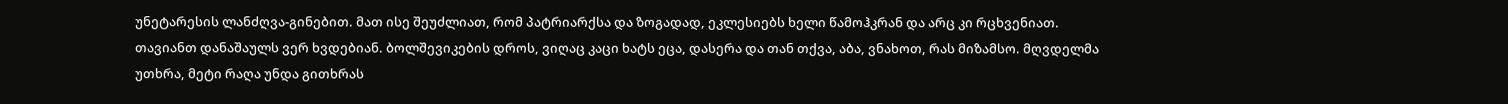უნეტარესის ლანძღვა-გინებით. მათ ისე შეუძლიათ, რომ პატრიარქსა და ზოგადად, ეკლესიებს ხელი წამოჰკრან და არც კი რცხვენიათ. თავიანთ დანაშაულს ვერ ხვდებიან. ბოლშევიკების დროს, ვიღაც კაცი ხატს ეცა, დასერა და თან თქვა, აბა, ვნახოთ, რას მიზამსო. მღვდელმა უთხრა, მეტი რაღა უნდა გითხრას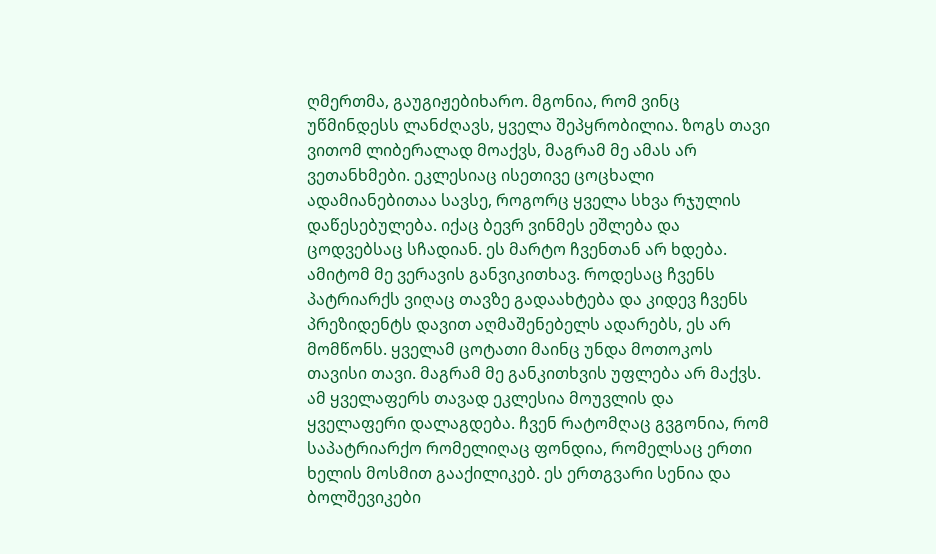ღმერთმა, გაუგიჟებიხარო. მგონია, რომ ვინც უწმინდესს ლანძღავს, ყველა შეპყრობილია. ზოგს თავი ვითომ ლიბერალად მოაქვს, მაგრამ მე ამას არ ვეთანხმები. ეკლესიაც ისეთივე ცოცხალი ადამიანებითაა სავსე, როგორც ყველა სხვა რჯულის დაწესებულება. იქაც ბევრ ვინმეს ეშლება და ცოდვებსაც სჩადიან. ეს მარტო ჩვენთან არ ხდება. ამიტომ მე ვერავის განვიკითხავ. როდესაც ჩვენს პატრიარქს ვიღაც თავზე გადაახტება და კიდევ ჩვენს პრეზიდენტს დავით აღმაშენებელს ადარებს, ეს არ მომწონს. ყველამ ცოტათი მაინც უნდა მოთოკოს თავისი თავი. მაგრამ მე განკითხვის უფლება არ მაქვს. ამ ყველაფერს თავად ეკლესია მოუვლის და ყველაფერი დალაგდება. ჩვენ რატომღაც გვგონია, რომ საპატრიარქო რომელიღაც ფონდია, რომელსაც ერთი ხელის მოსმით გააქილიკებ. ეს ერთგვარი სენია და ბოლშევიკები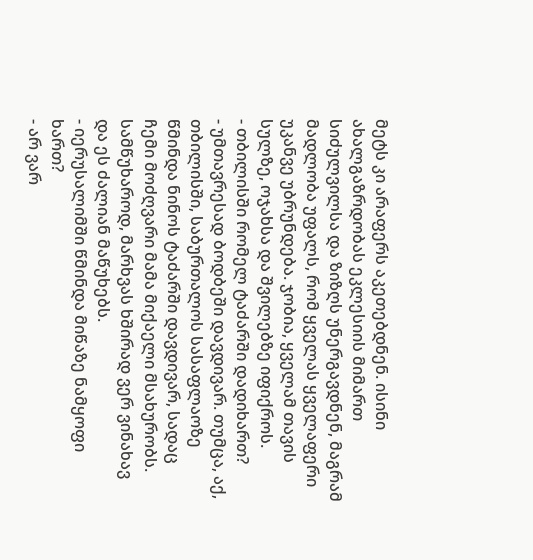მეტს კი არაფერს აკეთებდნენ. ისინი ახალგაზრდობას ეკლესიის მიმართ სიძულვილსა და ზიზღს უნერგავდნენ, მაგრამ მადლობა უფალს, რომ ყველას ყველაფერი უკანვე უბრუნდება. ჯობია, ყველამ თავის სულზე, ოჯახსა და შვილებზე იფიქროს.
- თბილისში რომელ ტაძარში დადიხართ?
- უმთავრესად ბოდბეში დავდივარ. თუმცა, აქ, თბილისში, საბურთალოს სასაფლაოზე წმინდა ნინოს ტაძარში დავდივარ, სადაც ჩემი მოძღვარი მამა მიქაელი მსახურობს. სამწუხაროდ, მარხვას ხშირად ვერ ვინახავ და ეს ძალიან მაწუხებს.
- იერუსალიმში წმინდა მიწაზე ნამყოფი ხართ?
- არ ვარ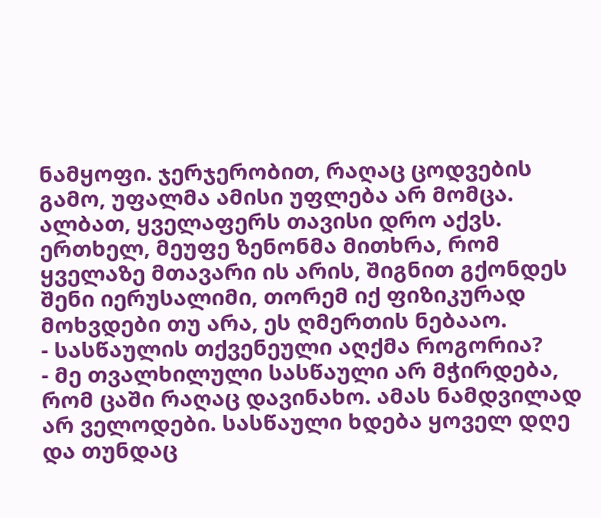ნამყოფი. ჯერჯერობით, რაღაც ცოდვების გამო, უფალმა ამისი უფლება არ მომცა. ალბათ, ყველაფერს თავისი დრო აქვს. ერთხელ, მეუფე ზენონმა მითხრა, რომ ყველაზე მთავარი ის არის, შიგნით გქონდეს შენი იერუსალიმი, თორემ იქ ფიზიკურად მოხვდები თუ არა, ეს ღმერთის ნებააო.
- სასწაულის თქვენეული აღქმა როგორია?
- მე თვალხილული სასწაული არ მჭირდება, რომ ცაში რაღაც დავინახო. ამას ნამდვილად არ ველოდები. სასწაული ხდება ყოველ დღე და თუნდაც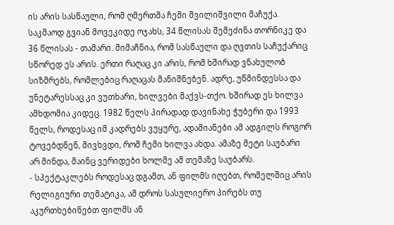ის არის სასწაული, რომ ღმერთმა ჩემი შვილიშვილი მაჩუქა. საკმაოდ გვიან მოვეკიდე ოჯახს, 34 წლისას შემეძინა თორნიკე და 36 წლისას - თამარი. მიმაჩნია, რომ სასწაული და ღვთის საჩუქარიც სწორედ ეს არის. ერთი რაღაც კი არის, რომ ხშირად ვნახულობ სიზმრებს, რომლებიც რაღაცას მანიშნებენ. ადრე, უწმინდესსა და უნეტარესსაც კი ვუთხარი, ხილვები მაქვს-თქო. ხშირად ეს ხილვა ამხდომია კიდეც. 1982 წელს პირადად დავინახე ჭუბერი და 1993 წელს, როდესაც იმ კადრებს ვუყურე, ადამიანები ამ ადგილს როგორ ტოვებდნენ, მივხვდი, რომ ჩემი ხილვა ახდა. ამაზე მეტი საუბარი არ მინდა, მაინც ვერიდები ხოლმე ამ თემაზე საუბარს.
- სპექტაკლებს როდესაც დგამთ, ან ფილმს იღებთ, რომელშიც არის რელიგიური თემატიკა, ამ დროს სასულიერო პირებს თუ აკურთხებინებთ ფილმს ან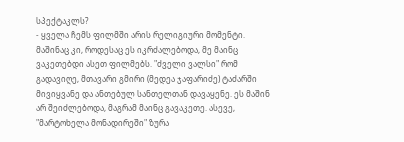სპექტაკლს?
- ყველა ჩემს ფილმში არის რელიგიური მომენტი. მაშინაც კი, როდესაც ეს იკრძალებოდა, მე მაინც ვაკეთებდი ასეთ ფილმებს. "ძველი ვალსი" რომ გადავიღე, მთავარი გმირი (მედეა ჯაფარიძე) ტაძარში მივიყვანე და ანთებულ სანთელთან დავაყენე. ეს მაშინ არ შეიძლებოდა, მაგრამ მაინც გავაკეთე. ასევე, "მარტოხელა მონადირეში" ზურა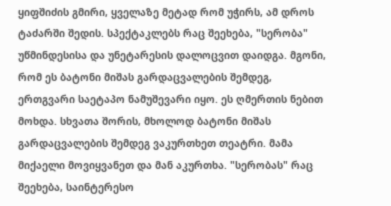ყიფშიძის გმირი, ყველაზე მეტად რომ უჭირს, ამ დროს ტაძარში შედის. სპექტაკლებს რაც შეეხება, "სერობა" უწმინდესისა და უნეტარესის დალოცვით დაიდგა. მგონი, რომ ეს ბატონი მიშას გარდაცვალების შემდეგ, ერთგვარი საეტაპო ნამუშევარი იყო. ეს ღმერთის ნებით მოხდა. სხვათა შორის, მხოლოდ ბატონი მიშას გარდაცვალების შემდეგ ვაკურთხეთ თეატრი. მამა მიქაელი მოვიყვანეთ და მან აკურთხა. "სერობას" რაც შეეხება, საინტერესო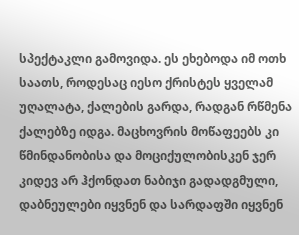სპექტაკლი გამოვიდა. ეს ეხებოდა იმ ოთხ საათს, როდესაც იესო ქრისტეს ყველამ უღალატა, ქალების გარდა, რადგან რწმენა ქალებზე იდგა. მაცხოვრის მოწაფეებს კი წმინდანობისა და მოციქულობისკენ ჯერ კიდევ არ ჰქონდათ ნაბიჯი გადადგმული, დაბნეულები იყვნენ და სარდაფში იყვნენ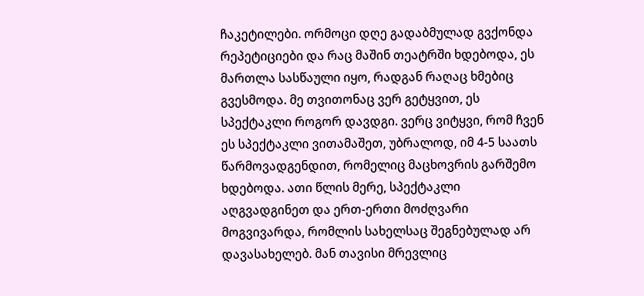ჩაკეტილები. ორმოცი დღე გადაბმულად გვქონდა რეპეტიციები და რაც მაშინ თეატრში ხდებოდა, ეს მართლა სასწაული იყო, რადგან რაღაც ხმებიც გვესმოდა. მე თვითონაც ვერ გეტყვით, ეს სპექტაკლი როგორ დავდგი. ვერც ვიტყვი, რომ ჩვენ ეს სპექტაკლი ვითამაშეთ, უბრალოდ, იმ 4-5 საათს წარმოვადგენდით, რომელიც მაცხოვრის გარშემო ხდებოდა. ათი წლის მერე, სპექტაკლი აღგვადგინეთ და ერთ-ერთი მოძღვარი მოგვივარდა, რომლის სახელსაც შეგნებულად არ დავასახელებ. მან თავისი მრევლიც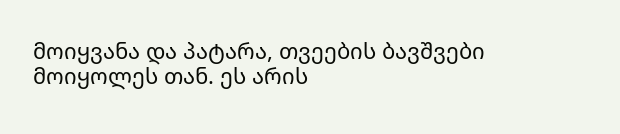მოიყვანა და პატარა, თვეების ბავშვები მოიყოლეს თან. ეს არის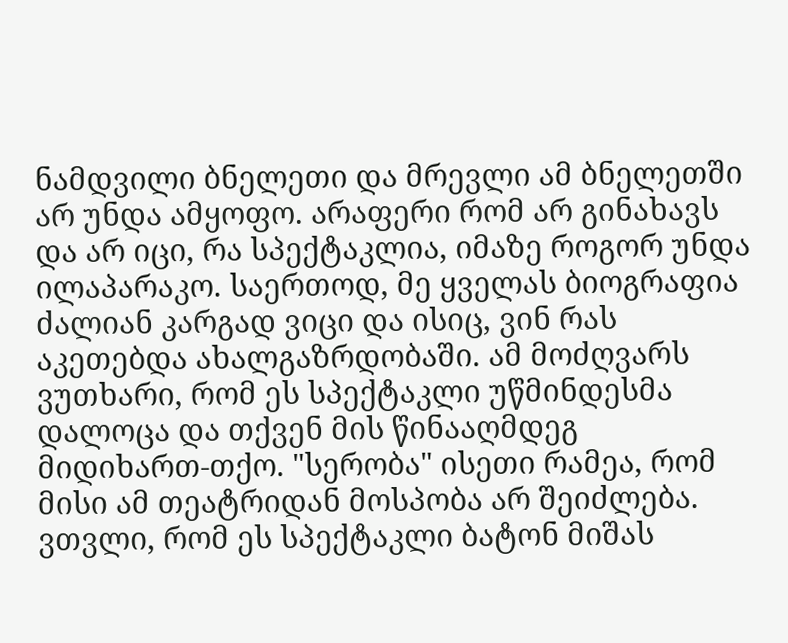ნამდვილი ბნელეთი და მრევლი ამ ბნელეთში არ უნდა ამყოფო. არაფერი რომ არ გინახავს და არ იცი, რა სპექტაკლია, იმაზე როგორ უნდა ილაპარაკო. საერთოდ, მე ყველას ბიოგრაფია ძალიან კარგად ვიცი და ისიც, ვინ რას აკეთებდა ახალგაზრდობაში. ამ მოძღვარს ვუთხარი, რომ ეს სპექტაკლი უწმინდესმა დალოცა და თქვენ მის წინააღმდეგ მიდიხართ-თქო. "სერობა" ისეთი რამეა, რომ მისი ამ თეატრიდან მოსპობა არ შეიძლება. ვთვლი, რომ ეს სპექტაკლი ბატონ მიშას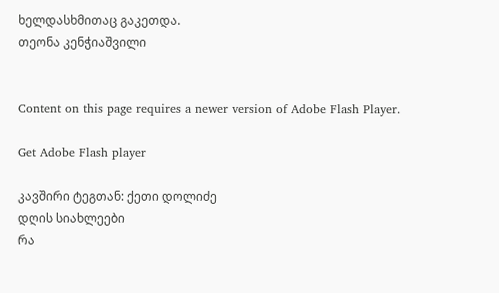ხელდასხმითაც გაკეთდა.
თეონა კენჭიაშვილი


Content on this page requires a newer version of Adobe Flash Player.

Get Adobe Flash player

კავშირი ტეგთან: ქეთი დოლიძე
დღის სიახლეები
რა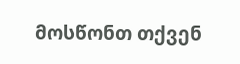მოსწონთ თქვენ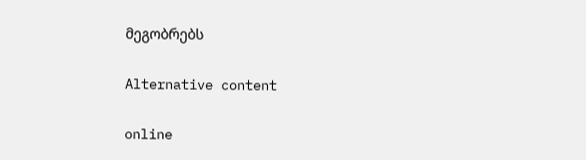მეგობრებს

Alternative content

online